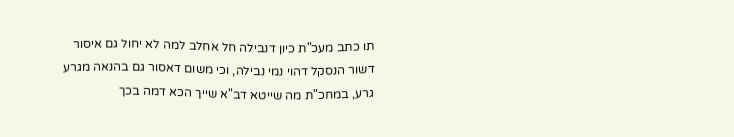תו כתב מעכ"ת כיון דנבילה חל אחלב למה לא יחול גם איסור דשור הנסקל דהוי נמי נבילה, וכי משום דאסור גם בהנאה מגרע גרע, במחכ"ת מה שייטא דב"א שייך הכא דמה בכך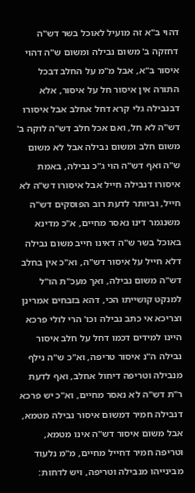דהוי ב"א זה מועיל לאוכל בשר דש"ה דחזקה ב' משום נבילה ומשום ש"ה דהוי איסור ב"א, אבל מ"מ על החלב דבכל התורה אין איסור חל על איסור, אלא דבנבילה גלי קרא דחל אחלב אבל איסורו דש"ה לא חל, ואם אכל חלב דש"ה לוקה ב' משום חלב ומשום נבילה אבל לא משום ש"ה ואף דש"ה הוי ג"כ נבילה, באמת איסורו דנבילה חייל אבל איסורו דש"ה לא חייל, וביותר לדעת רוב הפוסקים דש"ה משנגמר דינו נאסר מחיים, א"כ מדינא באוכל בשר ש"ה דאינו חייב משום נבילה דלא חייל על איסור דש"ה, וא"כ אין בחלב דש"ה משום נבילה, ואך מעכ"ת הו"ל למנקט קושייתו הכי, דהא בזבחים אמרינן וצריכא אי כתב נבילה וכו' הרי לולי פרכא היינו למידים דכמו דחל על חלב איסור נבילה ה"נ איסור טריפה, וא"כ ש"ה נילף מנבילה וטריפה דיחול אחלב, ואף לדעת ר"ת דש"ה לא נאסר מחיים, וא"כ יש פרכא דנבילה חמיר דמשום איסור נבילה מטמא, אבל משום איסור דש"ה אינו מטמא, וטריפה חמיר דחייל מחיים, מ"מ נלעוד מבינייהו מנבילה וטריפה, ויש לדחות: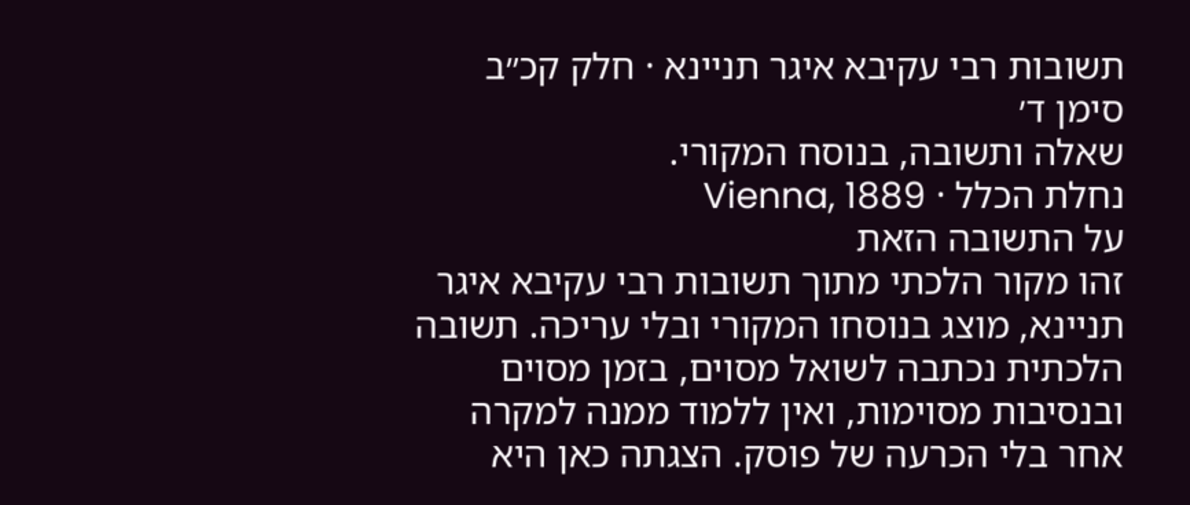תשובות רבי עקיבא איגר תניינא · חלק קכ״ב סימן ד׳
שאלה ותשובה, בנוסח המקורי.
נחלת הכלל · Vienna, 1889
על התשובה הזאת
זהו מקור הלכתי מתוך תשובות רבי עקיבא איגר תניינא, מוצג בנוסחו המקורי ובלי עריכה. תשובה הלכתית נכתבה לשואל מסוים, בזמן מסוים ובנסיבות מסוימות, ואין ללמוד ממנה למקרה אחר בלי הכרעה של פוסק. הצגתה כאן היא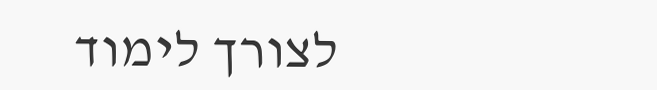לצורך לימוד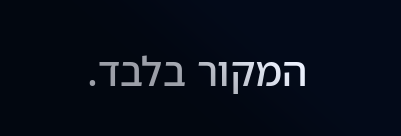המקור בלבד.